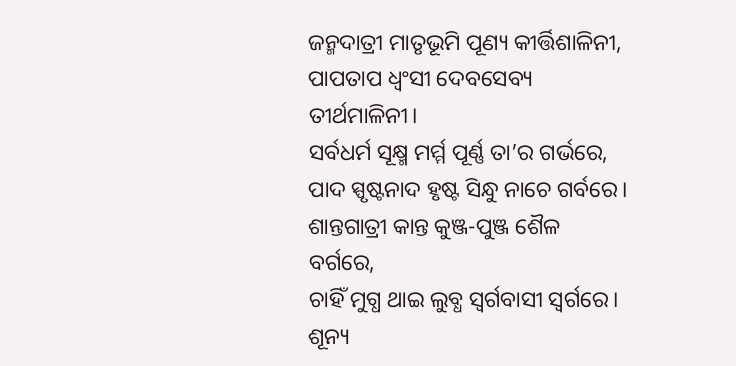ଜନ୍ମଦାତ୍ରୀ ମାତୃଭୂମି ପୂଣ୍ୟ କୀର୍ତ୍ତିଶାଳିନୀ,
ପାପତାପ ଧ୍ୱଂସୀ ଦେବସେବ୍ୟ ତୀର୍ଥମାଳିନୀ।
ସର୍ବଧର୍ମ ସୂକ୍ଷ୍ମ ମର୍ମ୍ମ ପୂର୍ଣ୍ଣ ତା’ର ଗର୍ଭରେ,
ପାଦ ସ୍ପୃଷ୍ଟନାଦ ହୃଷ୍ଟ ସିନ୍ଧୁ ନାଚେ ଗର୍ବରେ।
ଶାନ୍ତଗାତ୍ରୀ କାନ୍ତ କୁଞ୍ଜ-ପୁଞ୍ଜ ଶୈଳ ବର୍ଗରେ,
ଚାହିଁ ମୁଗ୍ଧ ଥାଇ ଲୁବ୍ଧ ସ୍ୱର୍ଗବାସୀ ସ୍ୱର୍ଗରେ।
ଶୂନ୍ୟ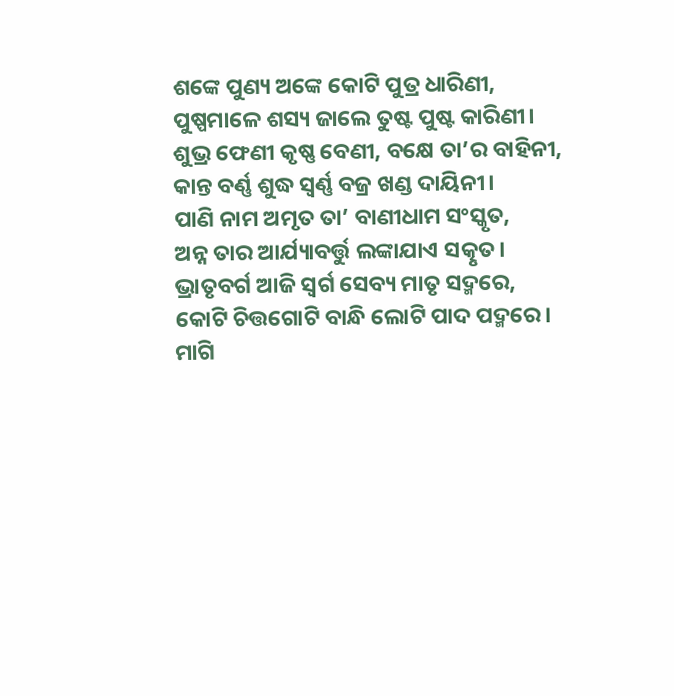ଶଙ୍କେ ପୁଣ୍ୟ ଅଙ୍କେ କୋଟି ପୁତ୍ର ଧାରିଣୀ,
ପୁଷ୍ପମାଳେ ଶସ୍ୟ ଜାଲେ ତୁଷ୍ଟ ପୁଷ୍ଟ କାରିଣୀ।
ଶୁଭ୍ର ଫେଣୀ କୃଷ୍ଣ ବେଣୀ, ବକ୍ଷେ ତା’ର ବାହିନୀ,
କାନ୍ତ ବର୍ଣ୍ଣ ଶୁଦ୍ଧ ସ୍ୱର୍ଣ୍ଣ ବଜ୍ର ଖଣ୍ଡ ଦାୟିନୀ।
ପାଣି ନାମ ଅମୃତ ତା’ ବାଣୀଧାମ ସଂସ୍କୃତ,
ଅନ୍ନ ତାର ଆର୍ଯ୍ୟାବର୍ତ୍ତୁ ଲଙ୍କାଯାଏ ସତ୍କୃତ।
ଭ୍ରାତୃବର୍ଗ ଆଜି ସ୍ୱର୍ଗ ସେବ୍ୟ ମାତୃ ସଦ୍ମରେ,
କୋଟି ଚିତ୍ତଗୋଟି ବାନ୍ଧି ଲୋଟି ପାଦ ପଦ୍ମରେ।
ମାଗି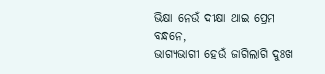ଭିକ୍ଷା ନେଉଁ ଦୀକ୍ଷା ଥାଇ ପ୍ରେମ ବନ୍ଧନେ,
ଭାଗ୍ୟଭାଗୀ ହେଉଁ ଜାଗିଲାଗି ଦୁଃଖ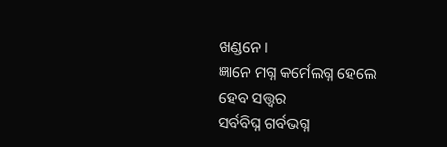ଖଣ୍ଡନେ।
ଜ୍ଞାନେ ମଗ୍ନ କର୍ମେଲଗ୍ନ ହେଲେ ହେବ ସତ୍ତ୍ୱର
ସର୍ବବିଘ୍ନ ଗର୍ବଭଗ୍ନ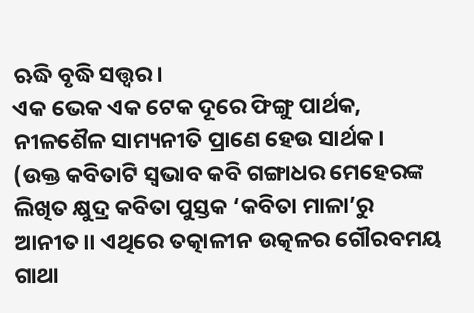ଋଦ୍ଧି ବୃଦ୍ଧି ସତ୍ତ୍ୱର।
ଏକ ଭେକ ଏକ ଟେକ ଦୂରେ ଫିଙ୍ଗୁ ପାର୍ଥକ,
ନୀଳଶୈଳ ସାମ୍ୟନୀତି ପ୍ରାଣେ ହେଉ ସାର୍ଥକ।
(ଉକ୍ତ କବିତାଟି ସ୍ୱଭାବ କବି ଗଙ୍ଗାଧର ମେହେରଙ୍କ ଲିଖିତ କ୍ଷୁଦ୍ର କବିତା ପୁସ୍ତକ ‘କବିତା ମାଳା’ରୁ ଆନୀତ।। ଏଥିରେ ତତ୍କାଳୀନ ଉତ୍କଳର ଗୌରବମୟ ଗାଥା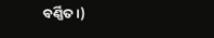ବର୍ଣ୍ଣିତ।)